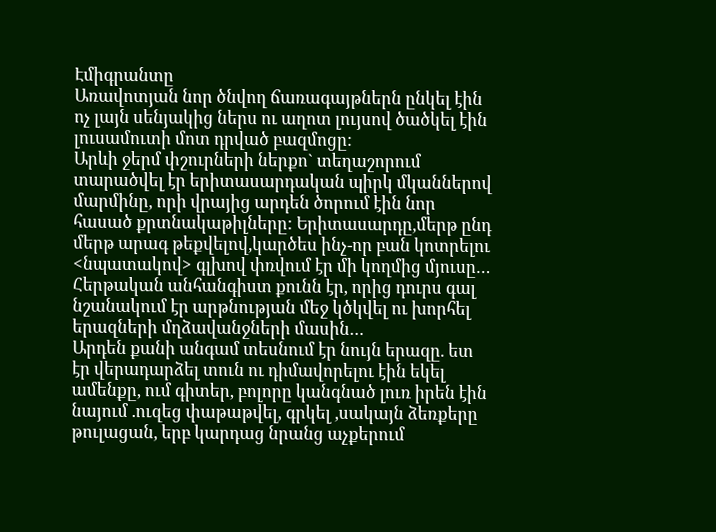Էմիգրանտը
Առավոտյան նոր ծնվող ճառագայթներն ընկել էին ոչ լայն սենյակից ներս ու աղոտ լույսով ծածկել էին լուսամուտի մոտ դրված բազմոցը:
Արևի ջերմ փշուրների ներքո` տեղաշորում տարածվել էր երիտասարդական պիրկ մկաններով մարմինը, որի վրայից արդեն ծորում էին նոր հասած քրտնակաթիլները: Երիտասարդը,մերթ ընդ մերթ արագ թեքվելով,կարծես ինչ-որ բան կոտրելու <նպատակով> գլխով փռվում էր մի կողմից մյուսը…
Հերթական անհանգիստ քունն էր, որից դուրս գալ նշանակում էր արթնության մեջ կծկվել ու խորհել երազների մղձավանջների մասին…
Արդեն քանի անգամ տեսնում էր նույն երազը. ետ էր վերադարձել տուն ու դիմավորելու էին եկել ամենքը, ում գիտեր, բոլորը կանգնած լուռ իրեն էին նայում .ուզեց փաթաթվել, գրկել ,սակայն ձեռքերը թուլացան, երբ կարդաց նրանց աչքերում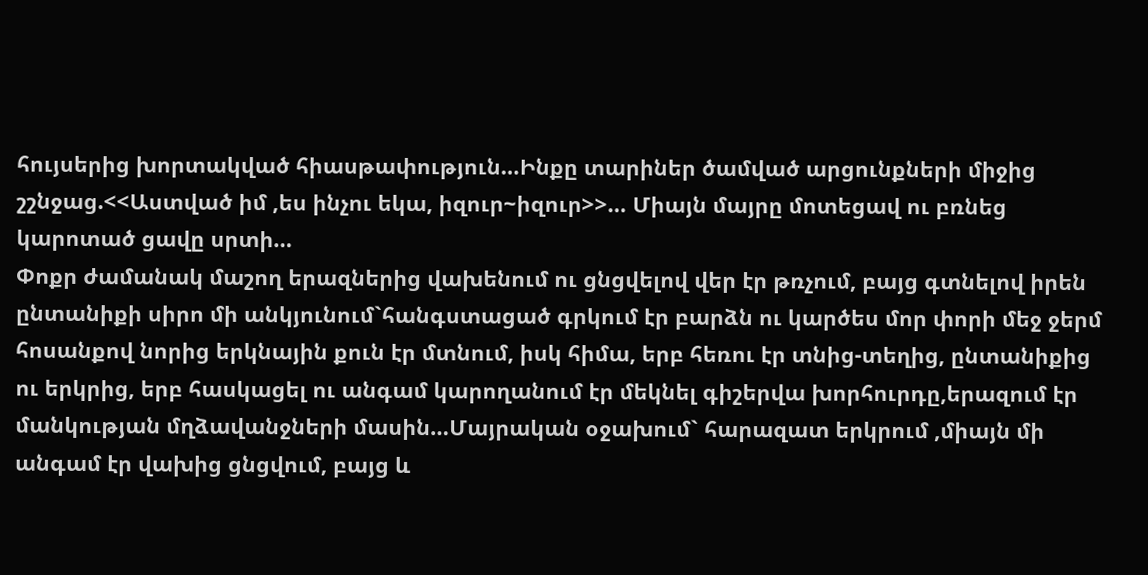հույսերից խորտակված հիասթափություն…Ինքը տարիներ ծամված արցունքների միջից շշնջաց.<<Աստված իմ ,ես ինչու եկա, իզուր~իզուր>>… Միայն մայրը մոտեցավ ու բռնեց կարոտած ցավը սրտի…
Փոքր ժամանակ մաշող երազներից վախենում ու ցնցվելով վեր էր թռչում, բայց գտնելով իրեն ընտանիքի սիրո մի անկյունում`հանգստացած գրկում էր բարձն ու կարծես մոր փորի մեջ ջերմ հոսանքով նորից երկնային քուն էր մտնում, իսկ հիմա, երբ հեռու էր տնից-տեղից, ընտանիքից ու երկրից, երբ հասկացել ու անգամ կարողանում էր մեկնել գիշերվա խորհուրդը,երազում էր մանկության մղձավանջների մասին…Մայրական օջախում` հարազատ երկրում ,միայն մի անգամ էր վախից ցնցվում, բայց և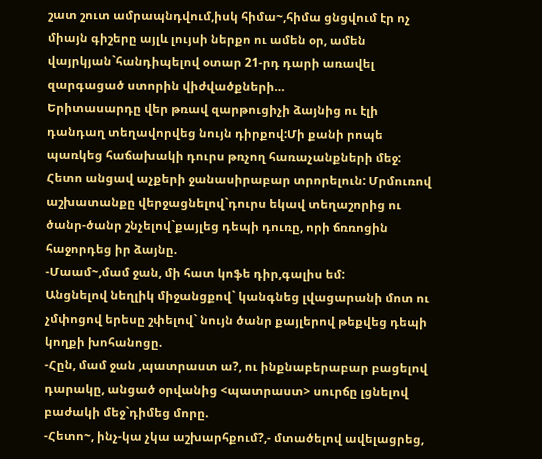շատ շուտ ամրապնդվում,իսկ հիմա~,հիմա ցնցվում էր ոչ միայն գիշերը այլև լույսի ներքո ու ամեն օր, ամեն վայրկյան`հանդիպելով օտար 21-րդ դարի առավել զարգացած ստորին վիժվածքների…
Երիտասարդը վեր թռավ զարթուցիչի ձայնից ու էլի դանդաղ տեղավորվեց նույն դիրքով:Մի քանի րոպե պառկեց հաճախակի դուրս թռչող հառաչանքների մեջ: Հետո անցավ աչքերի ջանասիրաբար տրորելուն: Մրմուռով աշխատանքը վերջացնելով`դուրս եկավ տեղաշորից ու ծանր-ծանր շնչելով`քայլեց դեպի դուռը, որի ճռռոցին հաջորդեց իր ձայնը.
-Մաամ~,մամ ջան, մի հատ կոֆե դիր,գալիս եմ:
Անցնելով նեղլիկ միջանցքով` կանգնեց լվացարանի մոտ ու չմփոցով երեսը շփելով` նույն ծանր քայլերով թեքվեց դեպի կողքի խոհանոցը.
-Հըն, մամ ջան ,պատրաստ ա?, ու ինքնաբերաբար բացելով դարակը, անցած օրվանից <պատրաստ> սուրճը լցնելով բաժակի մեջ`դիմեց մորը.
-Հետո~, ինչ-կա չկա աշխարհքում?,- մտածելով ավելացրեց,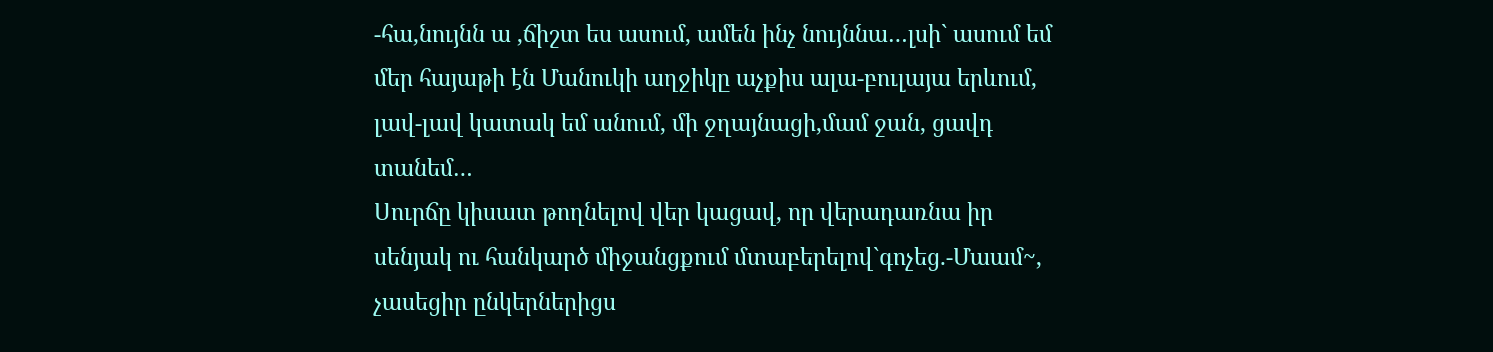-հա,նույնն ա ,ճիշտ ես ասում, ամեն ինչ նույննա…լսի` ասում եմ մեր հայաթի էն Մանուկի աղջիկը աչքիս ալա-բուլայա երևում, լավ-լավ կատակ եմ անում, մի ջղայնացի,մամ ջան, ցավդ տանեմ…
Սուրճը կիսատ թողնելով վեր կացավ, որ վերադառնա իր սենյակ ու հանկարծ միջանցքում մտաբերելով`գոչեց.-Մաամ~, չասեցիր ընկերներիցս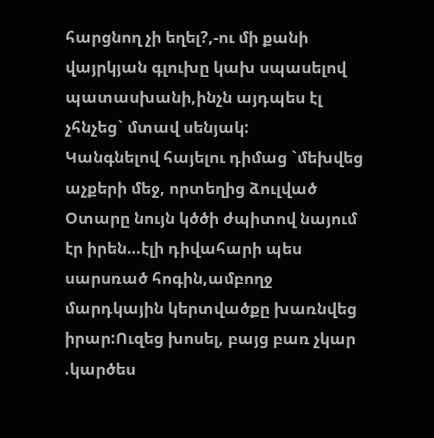հարցնող չի եղել?,-ու մի քանի վայրկյան գլուխը կախ սպասելով պատասխանի,ինչն այդպես էլ չհնչեց` մտավ սենյակ:
Կանգնելով հայելու դիմաց `մեխվեց աչքերի մեջ, որտեղից ձուլված Օտարը նույն կծծի ժպիտով նայում էր իրեն…էլի դիվահարի պես սարսռած հոգին,ամբողջ մարդկային կերտվածքը խառնվեց իրար:Ուզեց խոսել, բայց բառ չկար .կարծես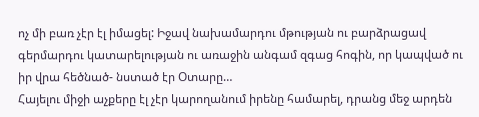ոչ մի բառ չէր էլ իմացել: Իջավ նախամարդու մթության ու բարձրացավ գերմարդու կատարելության ու առաջին անգամ զգաց հոգին, որ կապված ու իր վրա հեծնած- նստած էր Օտարը…
Հայելու միջի աչքերը էլ չէր կարողանում իրենը համարել, դրանց մեջ արդեն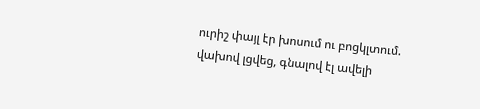ուրիշ փայլ էր խոսում ու բոցկլտում. վախով լցվեց, գնալով էլ ավելի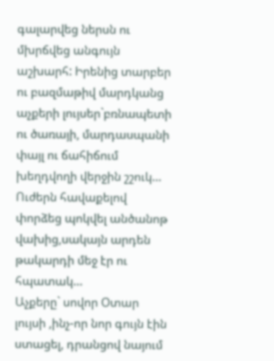գալարվեց ներսն ու մխրճվեց անգույն աշխարհ: Իրենից տարբեր ու բազմաթիվ մարդկանց աչքերի լույսեր`բռնապետի ու ծառայի, մարդասպանի փայլ ու ճահիճում խեղդվողի վերջին շշուկ…
Ուժերն հավաքելով փորձեց պոկվել անծանոթ վախից,սակայն արդեն թակարդի մեջ էր ու հպատակ…
Աչքերը` սովոր Օտար լույսի ,ինչ-որ նոր գույն էին ստացել, դրանցով նայում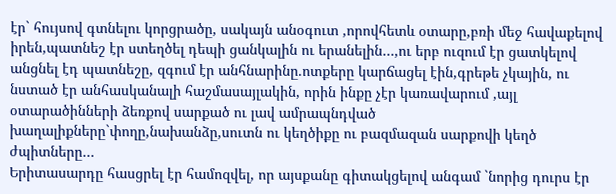էր` հույսով գտնելու կորցրածը, սակայն անօգուտ ,որովհետև օտարը,բռի մեջ հավաքելով իրեն,պատնեշ էր ստեղծել դեպի ցանկալին ու երանելին…,ու երբ ուզում էր ցատկելով անցնել էդ պատնեշը, զգում էր անհնարինը.ոտքերը կարճացել էին,գրեթե չկային, ու նստած էր անհասկանալի հաշմասայլակին, որին ինքը չէր կառավարում ,այլ օտարածինների ձեռքով սարքած ու լավ ամրապնդված խաղալիքները`փողը,նախանձը,սուտն ու կեղծիքը ու բազմազան սարքովի կեղծ ժպիտները…
Երիտասարդը հասցրել էր համոզվել, որ այսքանը գիտակցելով անգամ `նորից դուրս էր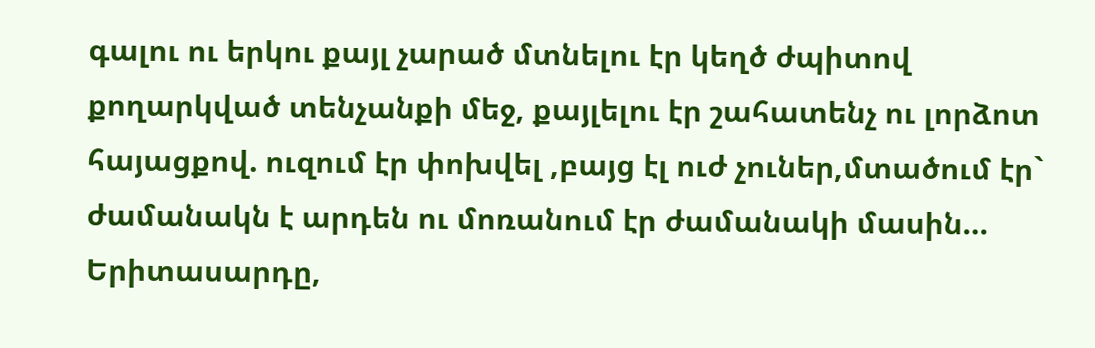գալու ու երկու քայլ չարած մտնելու էր կեղծ ժպիտով քողարկված տենչանքի մեջ, քայլելու էր շահատենչ ու լորձոտ հայացքով. ուզում էր փոխվել ,բայց էլ ուժ չուներ,մտածում էր` ժամանակն է արդեն ու մոռանում էր ժամանակի մասին…
Երիտասարդը,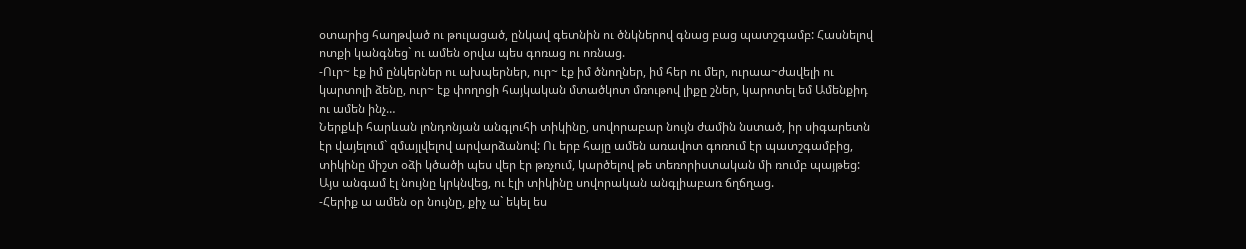օտարից հաղթված ու թուլացած, ընկավ գետնին ու ծնկներով գնաց բաց պատշգամբ: Հասնելով ոտքի կանգնեց` ու ամեն օրվա պես գոռաց ու ոռնաց.
-Ուր~ էք իմ ընկերներ ու ախպերներ, ուր~ էք իմ ծնողներ, իմ հեր ու մեր, ուրաա~ժավելի ու կարտոլի ձենը, ուր~ էք փողոցի հայկական մտածկոտ մռութով լիքը շներ, կարոտել եմ Ամենքիդ ու ամեն ինչ…
Ներքևի հարևան լոնդոնյան անգլուհի տիկինը, սովորաբար նույն ժամին նստած, իր սիգարետն էր վայելում` զմայլվելով արվարձանով: Ու երբ հայը ամեն առավոտ գոռում էր պատշգամբից, տիկինը միշտ օձի կծածի պես վեր էր թռչում, կարծելով թե տեռորիստական մի ռումբ պայթեց: Այս անգամ էլ նույնը կրկնվեց, ու էլի տիկինը սովորական անգլիաբառ ճղճղաց.
-Հերիք ա ամեն օր նույնը, քիչ ա` եկել ես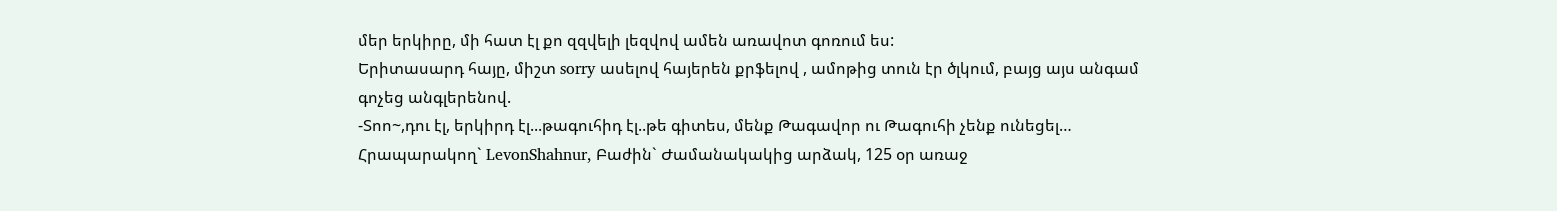մեր երկիրը, մի հատ էլ քո զզվելի լեզվով ամեն առավոտ գոռում ես:
Երիտասարդ հայը, միշտ sorry ասելով հայերեն քրֆելով , ամոթից տուն էր ծլկում, բայց այս անգամ գոչեց անգլերենով.
-Տոո~,դու էլ, երկիրդ էլ...թագուհիդ էլ..թե գիտես, մենք Թագավոր ու Թագուհի չենք ունեցել…
Հրապարակող` LevonShahnur, Բաժին` Ժամանակակից արձակ, 125 օր առաջ